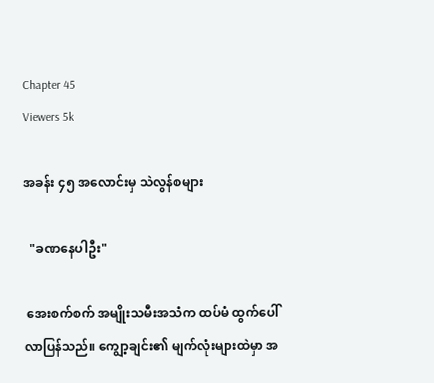Chapter 45
Viewers 5k

အခန်း ၄၅ အလောင်းမှ သဲလွန်စများ

  "ခဏနေပါဦး"

 အေးစက်စက် အမျိုးသမီးအသံက ထပ်မံ ထွက်ပေါ်လာပြန်သည်။ ကျွော့ချင်း၏ မျက်လုံးများထဲမှာ အ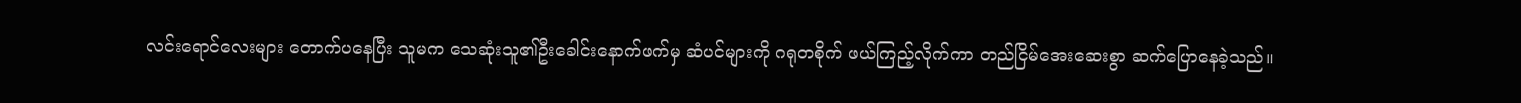လင်းရောင်လေးများ တောက်ပနေပြီး သူမက သေဆုံးသူ၏ဦးခေါင်းနောက်ဖက်မှ ဆံပင်များကို ဂရုတစိုက် ဖယ်ကြည့်လိုက်ကာ တည်ငြိမ်အေးဆေးစွာ ဆက်ပြောနေခဲ့သည်။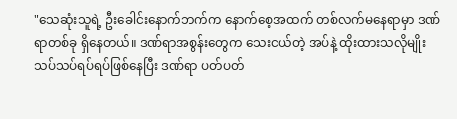"သေဆုံးသူရဲ့ ဦးခေါင်းနောက်ဘက်က နောက်စေ့အထက် တစ်လက်မနေရာမှာ ဒဏ်ရာတစ်ခု ရှိနေတယ်။ ဒဏ်ရာအစွန်းတွေက သေးငယ်တဲ့ အပ်နဲ့ ထိုးထားသလိုမျိုး သပ်သပ်ရပ်ရပ်ဖြစ်နေပြီး ဒဏ်ရာ ပတ်ပတ်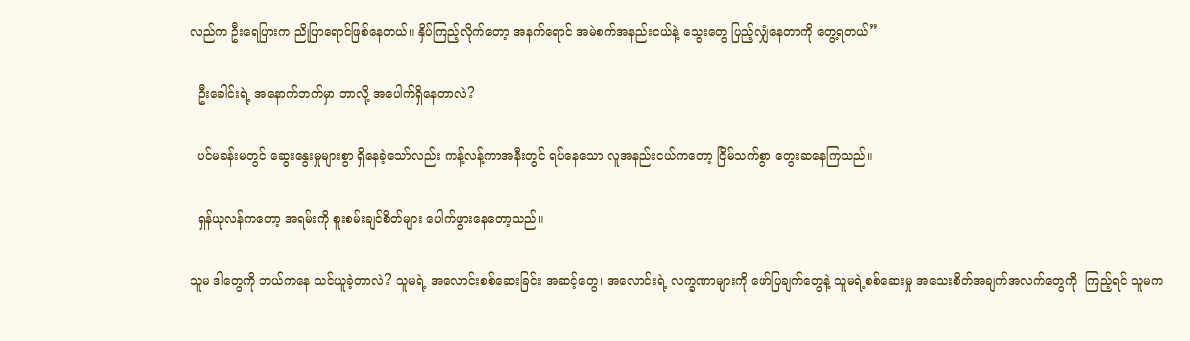လည်က ဦးရေပြားက ညိုပြာရောင်ဖြစ်နေတယ်။ နှိပ်ကြည့်လိုက်တော့ အနက်ရောင် အမဲစက်အနည်းငယ်နဲ့ သွေးတွေ ပြည့်လျှံနေတာကို တွေ့ရတယ်”

  ဦးခေါင်းရဲ့ အနောက်ဘက်မှာ ဘာလို့ အပေါက်ရှိနေတာလဲ?

  ပင်မခန်းမတွင် ဆွေးနွေးမှုများစွာ ရှိနေခဲ့သော်လည်း ကန့်လန့်ကာအနီးတွင် ရပ်နေသော လူအနည်းငယ်ကတော့ ငြိမ်သက်စွာ တွေးဆနေကြသည်။

  ရှန်ယုလန်ကတော့ အရမ်းကို စူးစမ်းချင်စိတ်များ ပေါက်ဖွားနေတော့သည်။

သူမ ဒါတွေကို ဘယ်ကနေ သင်ယူခဲ့တာလဲ? သူမရဲ့ အလောင်းစစ်ဆေးခြင်း အဆင့်တွေ၊ အလောင်းရဲ့ လက္ခဏာများကို ဖော်ပြချက်တွေနဲ့ သူမရဲ့စစ်ဆေးမှု အသေးစိတ်အချက်အလက်တွေကို  ကြည့်ရင် သူမက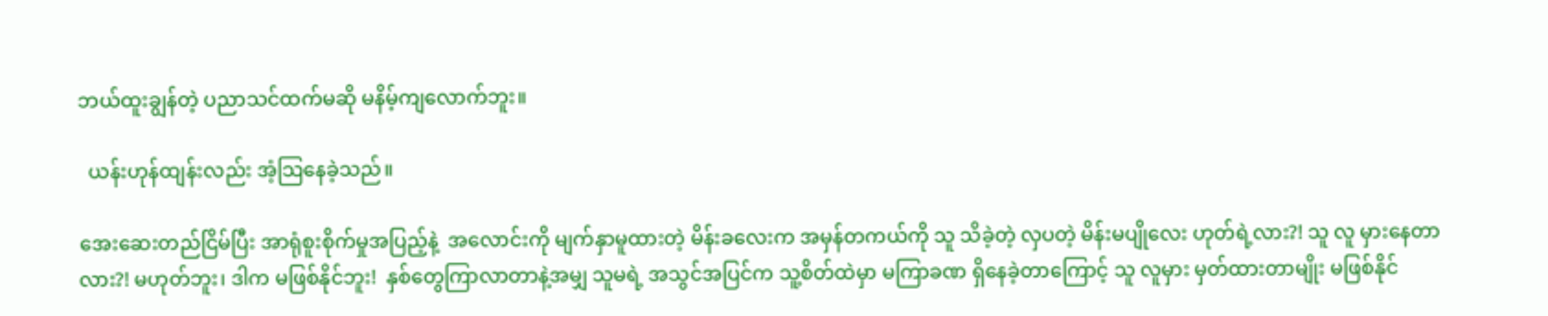ဘယ်ထူးချွန်တဲ့ ပညာသင်ထက်မဆို မနိမ့်ကျလောက်ဘူး။

  ယန်းဟုန်ထျန်းလည်း အံ့သြနေခဲ့သည်။

အေးဆေးတည်ငြိမ်ပြီး အာရုံစူးစိုက်မှုအပြည့်နဲ့  အလောင်းကို မျက်နှာမူထားတဲ့ မိန်းခလေးက အမှန်တကယ်ကို သူ သိခဲ့တဲ့ လှပတဲ့ မိန်းမပျိုလေး ဟုတ်ရဲ့လား?! သူ လူ မှားနေတာလား?! မဟုတ်ဘူး၊ ဒါက မဖြစ်နိုင်ဘူး!  နှစ်တွေကြာလာတာနဲ့အမျှ သူမရဲ့ အသွင်အပြင်က သူ့စိတ်ထဲမှာ မကြာခဏ ရှိနေခဲ့တာကြောင့် သူ လူမှား မှတ်ထားတာမျိုး မဖြစ်နိုင်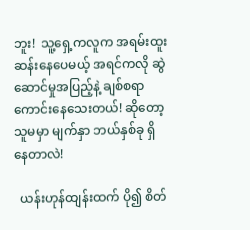ဘူး!  သူ့ရှေ့ကလူက အရမ်းထူးဆန်းနေပေမယ့် အရင်ကလို ဆွဲဆောင်မှုအပြည့်နဲ့ ချစ်စရာကောင်းနေသေးတယ်! ဆိုတော့ သူမမှာ မျက်နှာ ဘယ်နှစ်ခု ရှိနေတာလဲ!

  ယန်းဟုန်ထျန်းထက် ပို၍ စိတ်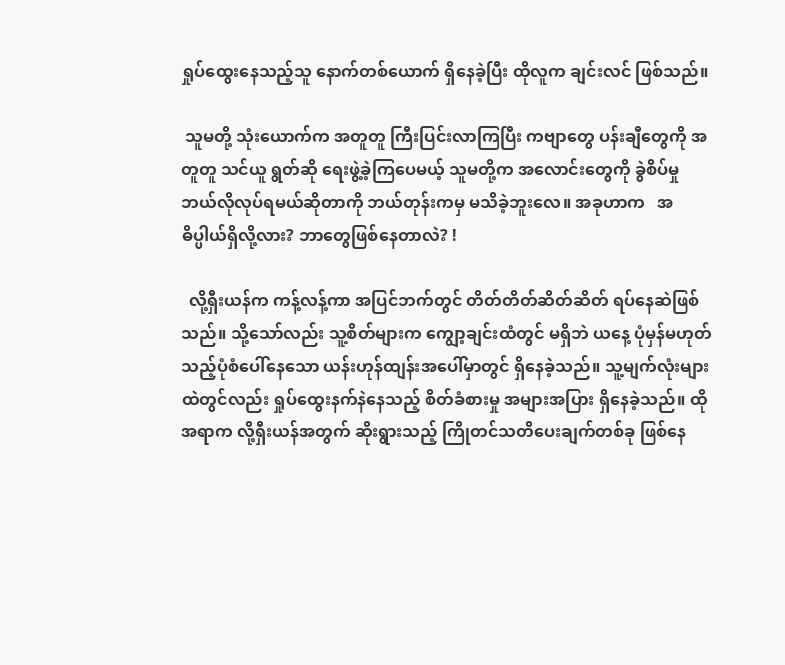ရှုပ်ထွေးနေသည့်သူ နောက်တစ်ယောက် ရှိနေခဲ့ပြီး ထိုလူက ချင်းလင် ဖြစ်သည်။

 သူမတို့ သုံးယောက်က အတူတူ ကြီးပြင်းလာကြပြီး ကဗျာတွေ ပန်းချီတွေကို အတူတူ သင်ယူ ရွတ်ဆို ရေးဖွဲ့ခဲ့ကြပေမယ့် သူမတို့က အလောင်းတွေကို ခွဲစိပ်မှု ဘယ်လိုလုပ်ရမယ်ဆိုတာကို ဘယ်တုန်းကမှ မသိခဲ့ဘူးလေ။ အခုဟာက   အဓိပ္ပါယ်ရှိလို့လား? ဘာတွေဖြစ်နေတာလဲ? !

  လို့ရှီးယန်က ကန့်လန့်ကာ အပြင်ဘက်တွင် တိတ်တိတ်ဆိတ်ဆိတ် ရပ်နေဆဲဖြစ်သည်။ သို့သော်လည်း သူ့စိတ်များက ကျွော့ချင်းထံတွင် မရှိဘဲ ယနေ့ ပုံမှန်မဟုတ်သည့်ပုံစံပေါ်နေသော ယန်းဟုန်ထျန်းအပေါ်မှာတွင် ရှိနေခဲ့သည်။ သူ့မျက်လုံးများထဲတွင်လည်း ရှုပ်ထွေးနက်နဲနေသည့် စိတ်ခံစားမှု အများအပြား ရှိနေခဲ့သည်။ ထိုအရာက လို့ရှီးယန်အတွက် ဆိုးရွားသည့် ကြိုတင်သတိပေးချက်တစ်ခု ဖြစ်နေ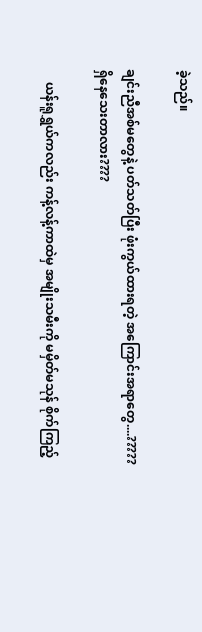ခဲ့သည်။

ချင်းညီအစ်မတွေနဲ့ ပတ်သတ်ပြီး ဖုံးကွယ်ထားရတဲ့ အကြောင်းအရာတွေ....????? ရှိနေသေးတာလား????

    ယန်းရူရွှယ်ကလည်း ကန့်လန့်ကာထဲမှ အမျိုးသမီးကို မမှိတ်မသုန် စိုက်ကြည့်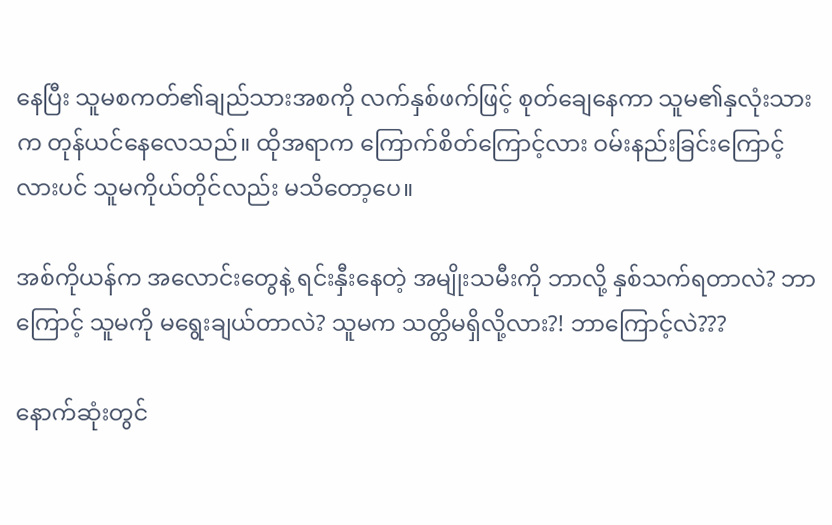နေပြီး သူမစကတ်၏ချည်သားအစကို လက်နှစ်ဖက်ဖြင့် စုတ်ချေနေကာ သူမ၏နှလုံးသားက တုန်ယင်နေလေသည်။ ထိုအရာက ကြောက်စိတ်ကြောင့်လား ဝမ်းနည်းခြင်းကြောင့်လားပင် သူမကိုယ်တိုင်လည်း မသိတော့ပေ။

အစ်ကိုယန်က အလောင်းတွေနဲ့ ရင်းနှီးနေတဲ့ အမျိုးသမီးကို ဘာလို့ နှစ်သက်ရတာလဲ? ဘာကြောင့် သူမကို မရွေးချယ်တာလဲ? သူမက သတ္တိမရှိလို့လား?! ဘာကြောင့်လဲ???

နောက်ဆုံးတွင်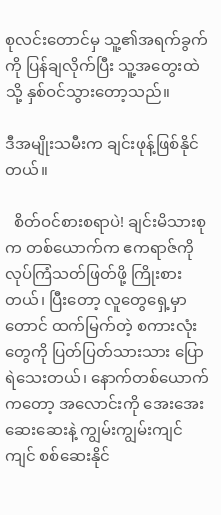စုလင်းတောင်မှ သူ့၏အရက်ခွက်ကို ပြန်ချလိုက်ပြီး သူ့အတွေးထဲသို့ နှစ်ဝင်သွားတော့သည်။

ဒီအမျိုးသမီးက ချင်းဖုန့်ဖြစ်နိုင်တယ်။

  စိတ်ဝင်စားစရာပဲ! ချင်းမိသားစုက တစ်ယောက်က ဧကရာဇ်ကို လုပ်ကြံသတ်ဖြတ်ဖို့ ကြိုးစားတယ်၊ ပြီးတော့ လူတွေရှေ့မှာတောင် ထက်မြက်တဲ့ စကားလုံးတွေကို ပြတ်ပြတ်သားသား ပြောရဲသေးတယ်၊ နောက်တစ်ယောက်ကတော့ အလောင်းကို အေးအေးဆေးဆေးနဲ့ ကျွမ်းကျွမ်းကျင်ကျင် စစ်ဆေးနိုင်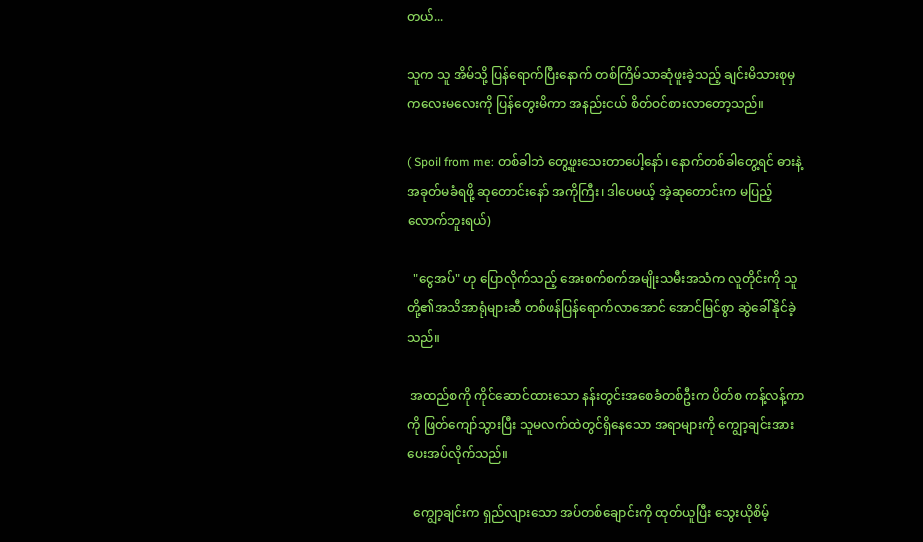တယ်...

သူက သူ အိမ်သို့ ပြန်ရောက်ပြီးနောက် တစ်ကြိမ်သာဆုံဖူးခဲ့သည့် ချင်းမိသားစုမှ ကလေးမလေးကို ပြန်တွေးမိကာ အနည်းငယ် စိတ်ဝင်စားလာတော့သည်။

( Spoil from me: တစ်ခါဘဲ တွေ့ဖူးသေးတာပေါ့နော်၊ နောက်တစ်ခါတွေ့ရင် ဓားနဲ့အခုတ်မခံရဖို့ ဆုတောင်းနော် အကိုကြီး၊ ဒါပေမယ့် အဲ့ဆုတောင်းက မပြည့်လောက်ဘူးရယ်)

  "ငွေအပ်" ဟု ပြောလိုက်သည့် အေးစက်စက်အမျိုးသမီးအသံက လူတိုင်းကို သူတို့၏အသိအာရုံများဆီ တစ်ဖန်ပြန်ရောက်လာအောင် အောင်မြင်စွာ ဆွဲခေါ်နိုင်ခဲ့သည်။

 အထည်စကို ကိုင်ဆောင်ထားသော နန်းတွင်းအစေခံတစ်ဦးက ပိတ်စ ကန့်လန့်ကာကို ဖြတ်ကျော်သွားပြီး သူမလက်ထဲတွင်ရှိနေသော အရာများကို ကျွော့ချင်းအား ပေးအပ်လိုက်သည်။

  ကျွော့ချင်းက ရှည်လျားသော အပ်တစ်ချောင်းကို ထုတ်ယူပြီး သွေးယိုစိမ့်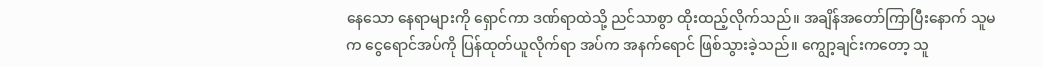နေသော နေရာများကို ‌‌‌ရှောင်ကာ ဒဏ်ရာထဲသို့ ညင်သာစွာ ထိုးထည့်လိုက်သည်။ အချိန်အတော်ကြာပြီးနောက် သူမက ငွေရောင်အပ်ကို ပြန်ထုတ်ယူလိုက်ရာ အပ်က အနက်ရောင် ဖြစ်သွားခဲ့သည်။ ကျွော့ချင်းကတော့ သူ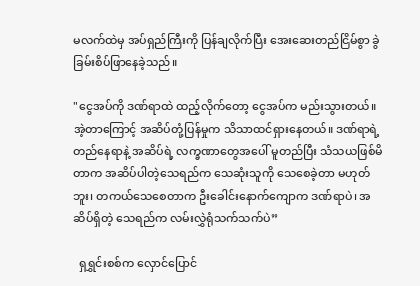မလက်ထဲမှ အပ်ရှည်ကြီးကို ပြန်ချလိုက်ပြီး အေးဆေးတည်ငြိမ်စွာ ခွဲခြမ်းစိပ်ဖြာနေခဲ့သည်။

"ငွေအပ်ကို ဒဏ်ရာထဲ ထည့်လိုက်တော့ ငွေအပ်က မည်းသွားတယ်။ အဲ့တာကြောင့် အဆိပ်တုံ့ပြန်မှုက သိသာထင်ရှားနေတယ်။ ဒဏ်ရာရဲ့ တည်နေရာနဲ့ အဆိပ်ရဲ့ လက္ခဏာတွေအပေါ် မူတည်ပြီး သံသယဖြစ်မိတာက အဆိပ်ပါတဲ့သေရည်က သေဆုံးသူကို သေစေခဲ့တာ မဟုတ်ဘူး၊ တကယ်သေစေတာက ဦးခေါင်းနောက်ကျောက ဒဏ်ရာပဲ၊ အဆိပ်ရှိတဲ့ သေရည်က လမ်းလွှဲရုံသက်သက်ပဲ”

  ရှရွှင်းစစ်က လှောင်ပြောင်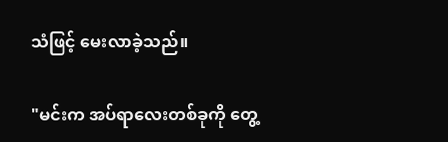သံဖြင့် မေးလာခဲ့သည်။

"မင်းက အပ်ရာလေးတစ်ခုကို တွေ့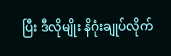ပြီး ဒီလိုမျိုး နိဂုံးချုပ်လိုက်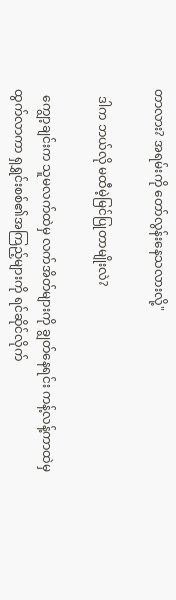တာလား? အရမ်းကို တော်လွန်းနေသလားလို့"

  ဒါက ဘယ်လို မထီမဲ့မြင်ပြုတာမျိုးလဲ?

  ကျွော့ချင်းက သူမလက်ထဲမှ လက်အိတ်များကို ချွတ်နေရင်း ကန့်လန့်ကာထဲမှ ထွက်လာကာ ရှရွှင်းစစ်၏အကြည့်များကို ရင်ဆိုင်လိုက်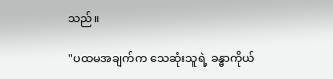သည်။

"ပထမအချက်က သေဆုံးသူရဲ့ ခန္ဓာကိုယ်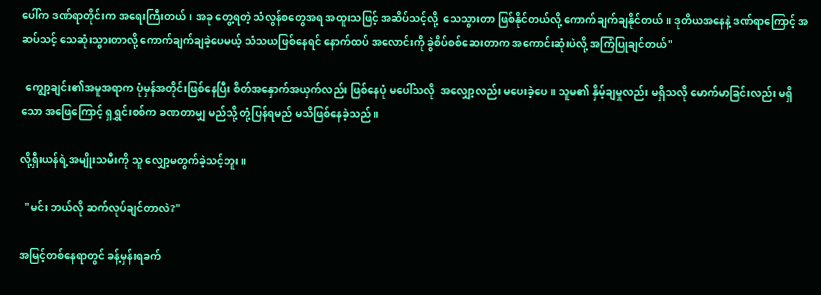ပေါ်က ဒဏ်ရာတိုင်းက အရေးကြီးတယ်၊ အခု တွေ့ရတဲ့ သံလွန်စတွေအရ အထူးသဖြင့် အဆိပ်သင့်လို့  သေသွားတာ ဖြစ်နိုင်တယ်လို့ ကောက်ချက်ချနိုင်တယ်။ ဒုတိယအနေနဲ့ ဒဏ်ရာကြောင့် အဆပ်သင့် သေဆုံးသွားတာလို့ ကောက်ချက်ချခဲ့ပေမယ့် သံသယဖြစ်နေရင် နောက်ထပ် အလောင်းကို ခွဲစိပ်စစ်ဆေးတာက အကောင်းဆုံးပဲလို့ အကြံပြုချင်တယ်"

  ကျွော့ချင်း၏အမူအရာက ပုံမှန်အတိုင်းဖြစ်နေပြီး စိတ်အနှောက်အယှက်လည်း ဖြစ်နေပုံ မပေါ်သလို  အလျှော့လည်း မပေးခဲ့ပေ။ သူမ၏ နှိမ့်ချမှုလည်း မရှိသလို မောက်မာခြင်းလည်း မရှိသော အဖြေကြောင့် ရှရွှင်းစစ်က ခဏတာမျှ မည်သို့ တုံ့ပြန်ရမည် မသိဖြစ်နေခဲ့သည်။

လို့ရှီးယန်ရဲ့အမျိုးသမီးကို သူ လျှော့မတွက်ခဲ့သင့်ဘူး။

  "မင်း ဘယ်လို ဆက်လုပ်ချင်တာလဲ?"

အမြင့်တစ်နေရာတွင် ခန့်မှန်းရခက်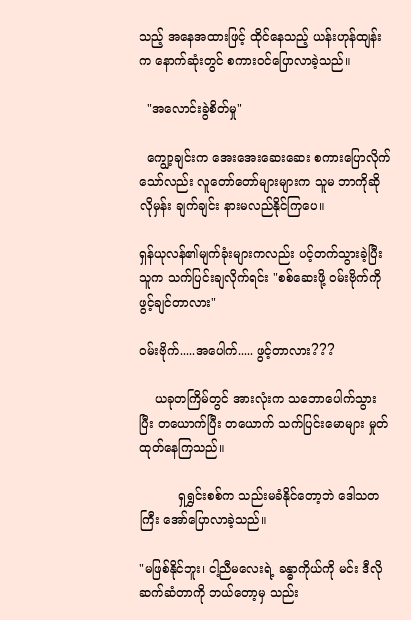သည့် အနေအထားဖြင့် ထိုင်နေသည့် ယန်းဟုန်ထျန်းက နောက်ဆုံးတွင် စကားဝင်ပြောလာခဲ့သည်။

  "အလောင်းခွဲစိတ်မှု"

  ကျွော့ချင်းက အေးအေးဆေးဆေး စကားပြောလိုက်သော်လည်း လူတော်တော်များများက သူမ ဘာကိုဆိုလိုမှန်း ချက်ချင်း နားမလည်နိုင်ကြပေ။

ရှန်ယုလန်၏မျက်ခုံးများကလည်း ပင့်တက်သွားခဲ့ပြီး သူက သက်ပြင်းချလိုက်ရင်း "စစ်ဆေးဖို့ ဝမ်းဗိုက်ကို ဖွင့်ချင်တာလား"

ဝမ်းဗိုက်.....အပေါက်..... ဖွင့်တာလား???

    ယခုတကြိမ်တွင် အားလုံးက သဘောပေါက်သွားပြီး တယောက်ပြီး တယောက် သက်ပြင်းမောများ မှုတ်ထုတ်နေကြသည်။

          ရှရွှင်းစစ်က သည်းမခံနိုင်တော့ဘဲ ဒေါသတကြီး ‌အော်ပြောလာခဲ့သည်။

"မဖြစ်နိုင်ဘူး၊ ငါ့ညီမလေးရဲ့ ခန္ဓာကိုယ်ကို မင်း ဒီလိုဆက်ဆံတာကို ဘယ်တော့မှ သည်း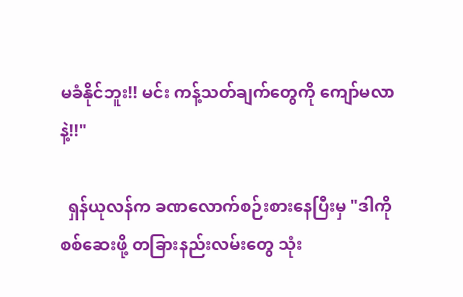မခံနိုင်ဘူး!! မင်း ကန့်သတ်ချက်တွေကို ကျော်မလာနဲ့!!"

  ရှန်ယုလန်က ခဏလောက်စဉ်းစားနေပြီးမှ "ဒါကို စစ်ဆေးဖို့ တခြားနည်းလမ်းတွေ သုံး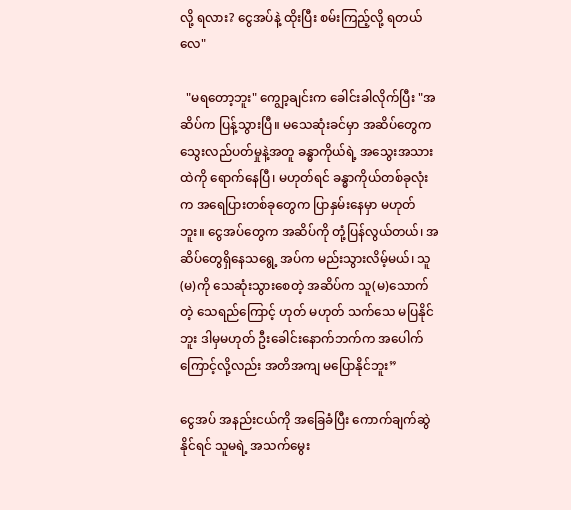လို့ ရလား? ငွေအပ်နဲ့ ထိုးပြီး စမ်းကြည့်လို့ ရတယ်လေ"

  "မရတော့ဘူး" ကျွော့ချင်းက ခေါင်းခါလိုက်ပြီး "အဆိပ်က ပြန့်သွားပြီ။ မသေဆုံးခင်မှာ အဆိပ်တွေက သွေးလည်ပတ်မှုနဲ့အတူ ခန္ဓာကိုယ်ရဲ့ အသွေးအသားထဲကို ရောက်နေပြီ၊ မဟုတ်ရင် ခန္ဓာကိုယ်တစ်ခုလုံးက အရေပြားတစ်ခုတွေက ပြာနှမ်းနေမှာ မဟုတ်ဘူး။ ငွေအပ်တွေက အဆိပ်ကို တုံ့ပြန်လွယ်တယ်၊ အဆိပ်တွေရှိနေသရွေ့ အပ်က မည်းသွားလိမ့်မယ်၊ သူ(မ)ကို သေဆုံးသွားစေတဲ့ အဆိပ်က သူ(မ)သောက်တဲ့ သေရည်ကြောင့် ဟုတ် မဟုတ် သက်သေ မပြနိုင်ဘူး ဒါမှမဟုတ် ဦးခေါင်းနောက်ဘက်က အပေါက်ကြောင့်လို့လည်း အတိအကျ မပြောနိုင်ဘူး”

ငွေအပ် အနည်းငယ်ကို အခြေခံပြီး ကောက်ချက်ဆွဲနိုင်ရင် သူမရဲ့ အသက်မွေး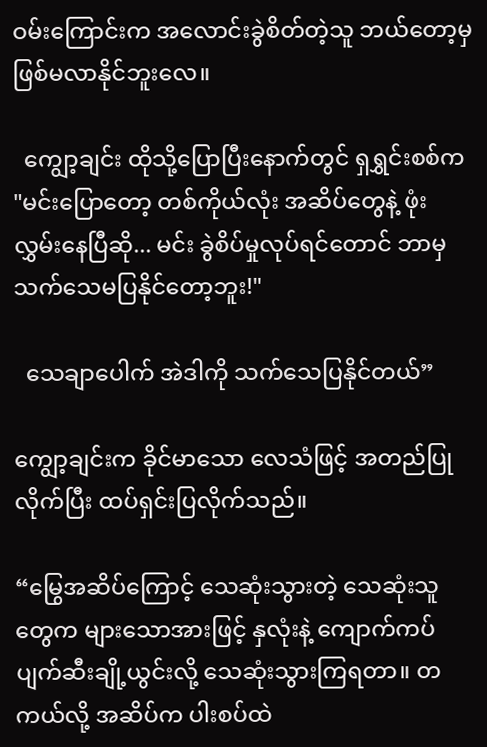ဝမ်းကြောင်းက အလောင်းခွဲစိတ်တဲ့သူ ဘယ်တော့မှ ဖြစ်မလာနိုင်ဘူးလေ။

  ကျွော့ချင်း ထိုသို့ပြောပြီးနောက်တွင် ရှရွှင်းစစ်က "မင်းပြောတော့ တစ်ကိုယ်လုံး အဆိပ်တွေနဲ့ ဖုံးလွှမ်းနေပြီဆို... မင်း ခွဲစိပ်မှုလုပ်ရင်တောင် ဘာမှ သက်သေမပြနိုင်တော့ဘူး!"

  သေချာပေါက် အဲဒါကို သက်သေပြနိုင်တယ်”

ကျွော့ချင်းက ခိုင်မာသော လေသံဖြင့် အတည်ပြုလိုက်ပြီး ထပ်ရှင်းပြလိုက်သည်။

“မြွေအဆိပ်ကြောင့် သေဆုံးသွားတဲ့ သေဆုံးသူတွေက များသောအားဖြင့် နှလုံးနဲ့ ကျောက်ကပ် ပျက်ဆီးချို့ယွင်းလို့ သေဆုံးသွားကြရတာ။ တကယ်လို့ အဆိပ်က ပါးစပ်ထဲ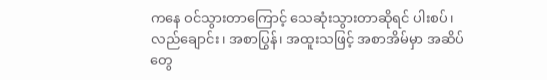ကနေ ဝင်သွားတာကြောင့် သေဆုံးသွားတာဆိုရင် ပါးစပ်၊ လည်ချောင်း၊ အစာပြွန်၊ အထူးသဖြင့် အစာအိမ်မှာ အဆိပ်တွေ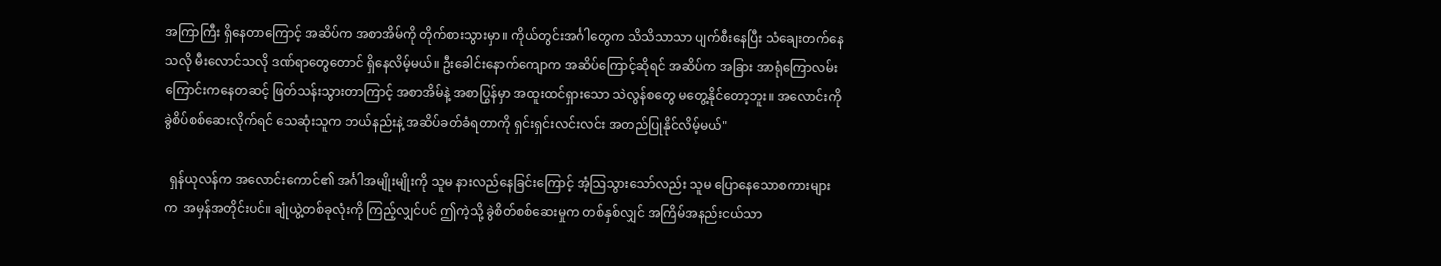အကြာကြီး ရှိနေတာကြောင့် အဆိပ်က အစာအိမ်ကို တိုက်စားသွားမှာ။ ကိုယ်တွင်းအင်္ဂါတွေက သိသိသာသာ ပျက်စီးနေပြီး သံချေးတက်နေသလို မီးလောင်သလို ဒဏ်ရာတွေတောင် ရှိနေလိမ့်မယ်။ ဦးခေါင်းနောက်ကျောက အဆိပ်ကြောင့်ဆိုရင် အဆိပ်က အခြား အာရုံကြောလမ်းကြောင်းကနေတဆင့် ဖြတ်သန်းသွားတာကြာင့် အစာအိမ်နဲ့ အစာပြွန်မှာ အထူးထင်ရှားသော သဲလွန်စတွေ မတွေ့နိုင်တော့ဘူး။ အလောင်းကို ခွဲစိပ်စစ်ဆေးလိုက်ရင် သေဆုံးသူက ဘယ်နည်းနဲ့ အဆိပ်ခတ်ခံရတာကို ရှင်းရှင်းလင်းလင်း အတည်ပြုနိုင်လိမ့်မယ်"

  ရှန်ယုလန်က အလောင်းကောင်၏ အင်္ဂါအမျိုးမျိုးကို သူမ နားလည်နေခြင်းကြောင့် အံ့သြသွားသော်လည်း သူမ ပြောနေသောစကားများက  အမှန်အတိုင်းပင်။ ချုံယွဲ့တစ်ခုလုံးကို ကြည့်လျှင်ပင် ဤကဲ့သို့ ခွဲစိတ်စစ်ဆေးမှုက တစ်နှစ်လျှင် အကြိမ်အနည်းငယ်သာ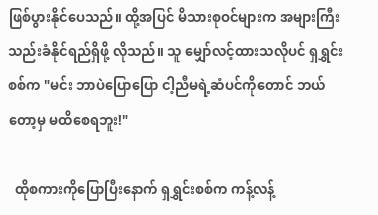ဖြစ်ပွားနိုင်ပေသည်။ ထို့အပြင် မိသားစုဝင်များက အများကြီး သည်းခံနိုင်ရည်ရှိဖို့ လိုသည်။ သူ မျှော်လင့်ထားသလိုပင် ရှရွှင်းစစ်က "မင်း ဘာပဲပြောပြော ငါ့ညီမရဲ့ဆံပင်ကိုတောင် ဘယ်တော့မှ မထိစေရဘူး!"

  ထိုစကားကိုပြောပြီးနောက် ရှရွှင်းစစ်က ကန့်လန့်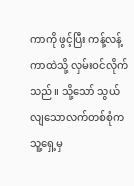ကာကို ဖွင့်ပြီး ကန့်လန့်ကာထဲသို့ လှမ်းဝင်လိုက်သည်။ သို့သော် သွယ်လျသောလက်တစ်စုံက သူ့ရှေ့မှ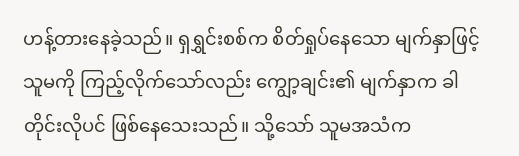ဟန့်တားနေခဲ့သည်။ ရှရွှင်းစစ်က စိတ်ရှုပ်နေသော မျက်နှာဖြင့် သူမကို ကြည့်လိုက်သော်လည်း ကျွော့ချင်း၏ မျက်နှာက ခါတိုင်းလိုပင် ဖြစ်နေသေးသည်။ သို့သော် သူမအသံက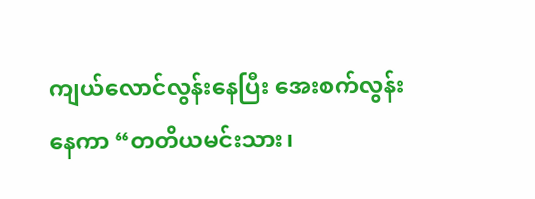ကျယ်လောင်လွန်းနေပြီး အေးစက်လွန်းနေကာ “တတိယမင်းသား၊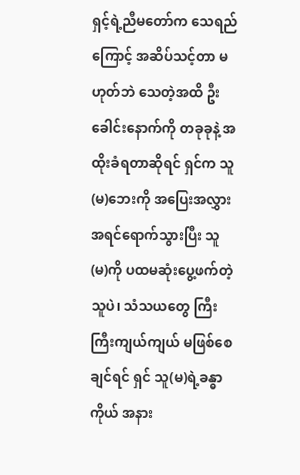ရှင့်ရဲ့ညီမတော်က သေရည်ကြောင့် အဆိပ်သင့်တာ မဟုတ်ဘဲ သေတဲ့အထိ ဦးခေါင်းနောက်ကို တခုခုနဲ့ အထိုးခံရတာဆိုရင် ရှင်က သူ(မ)ဘေးကို အပြေးအလွှား အရင်ရောက်သွားပြီး သူ(မ)ကို ပထမဆုံးပွေ့ဖက်တဲ့သူပဲ၊ သံသယတွေ ကြီးကြီးကျယ်ကျယ် မဖြစ်စေချင်ရင် ရှင် သူ(မ)ရဲ့ခန္ဓာကိုယ် အနား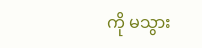ကို မသွား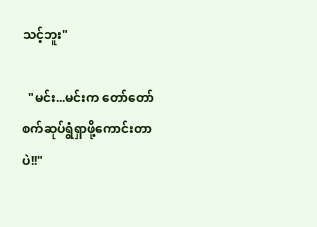သင့်ဘူး"

  "မင်း...မင်းက တော်တော် စက်ဆုပ်ရွံရှာဖို့ကောင်းတာပဲ!!"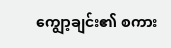ကျွော့ချင်း၏ စကား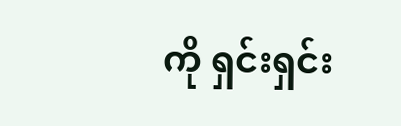ကို ရှင်းရှင်း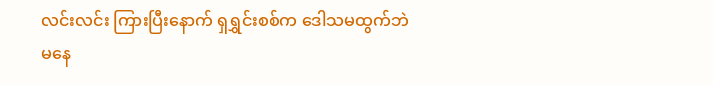လင်းလင်း ကြားပြီးနောက် ရှရွှင်းစစ်က ဒေါသမထွက်ဘဲ မနေ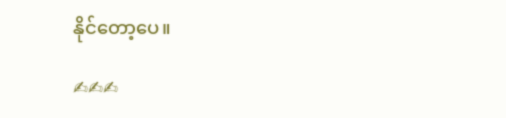နိုင်တော့ပေ။

✍✍✍